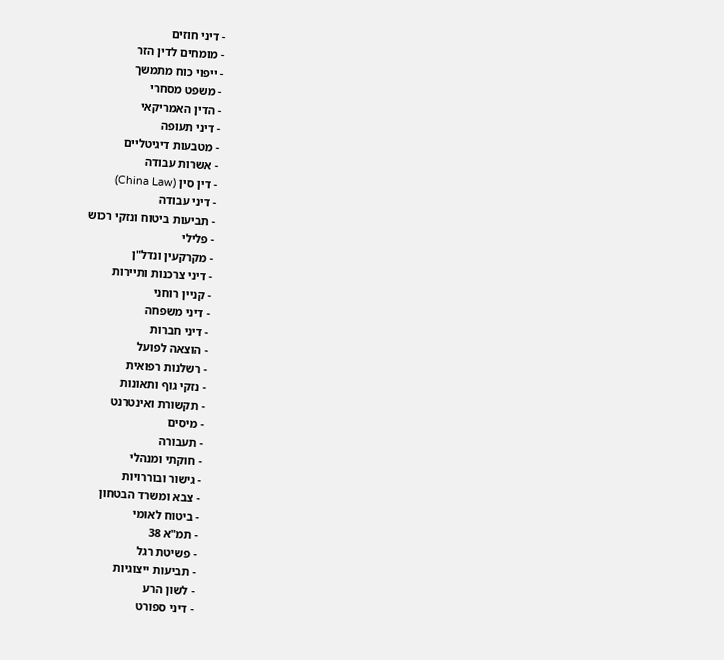- דיני חוזים
- מומחים לדין הזר
- ייפוי כוח מתמשך
- משפט מסחרי
- הדין האמריקאי
- דיני תעופה
- מטבעות דיגיטליים
- אשרות עבודה
- דין סין (China Law)
- דיני עבודה
- תביעות ביטוח ונזקי רכוש
- פלילי
- מקרקעין ונדל"ן
- דיני צרכנות ותיירות
- קניין רוחני
- דיני משפחה
- דיני חברות
- הוצאה לפועל
- רשלנות רפואית
- נזקי גוף ותאונות
- תקשורת ואינטרנט
- מיסים
- תעבורה
- חוקתי ומנהלי
- גישור ובוררויות
- צבא ומשרד הבטחון
- ביטוח לאומי
- תמ"א 38
- פשיטת רגל
- תביעות ייצוגיות
- לשון הרע
- דיני ספורט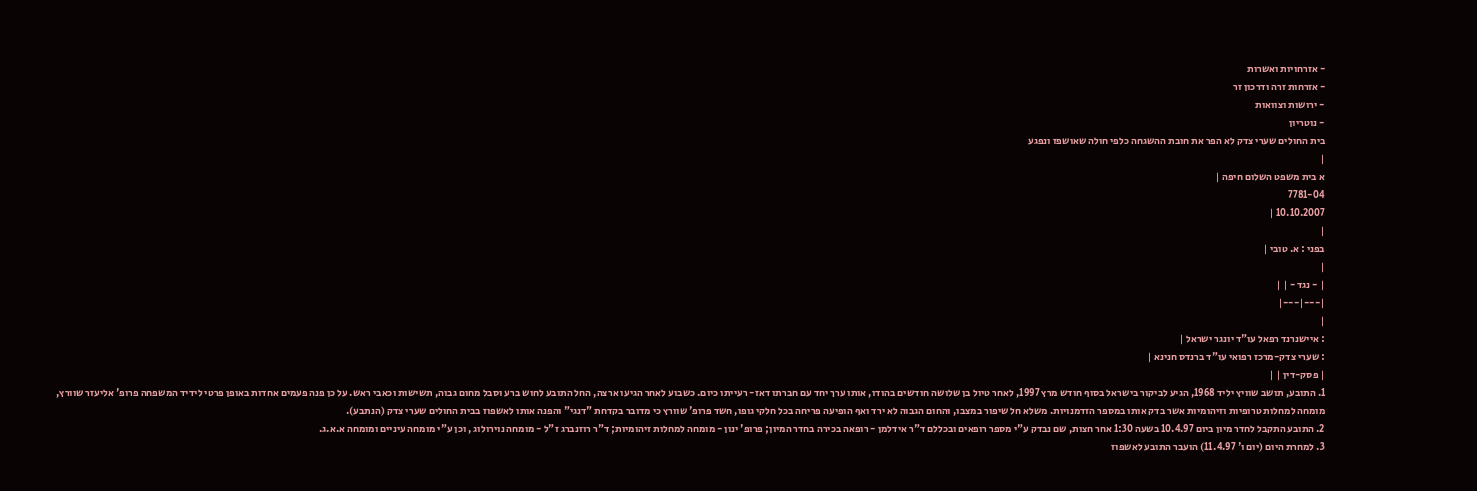- אזרחויות ואשרות
- אזרחות זרה ודרכון זר
- ירושות וצוואות
- נוטריון
בית החולים שערי צדק לא הפר את חובת ההשגחה כלפי חולה שאושפז ונפגע
|
א בית משפט השלום חיפה |
7781-04
10.10.2007 |
|
בפני : א. טובי |
|
| - נגד - | |
|---|---|
|
: איישנרנד רפאל עו"ד יונגר ישראל |
: שערי צדק-מרכז רפואי עו"ד ברנדס חנינא |
| פסק-דין | |
1. התובע, תושב שוויץ יליד 1968, הגיע לביקור בישראל בסוף חודש מרץ 1997, לאחר טיול בן שלושה חודשים בהודו, אותו ערך יחד עם חברתו דאז- רעייתו כיום. כשבוע לאחר הגיעו ארצה, החל התובע לחוש ברע וסבל מחום גבוה, תשישות וכאבי ראש. על כן פנה פעמים אחדות באופן פרטי לידיד המשפחה פרופ' אליעזר שוורץ, מומחה למחלות טרופיות וזיהומיות אשר בדק אותו במספר הזדמנויות. משלא חל שיפור במצבו, והחום הגבוה לא ירד ואף הופיעה פריחה בכל חלקי גופו, חשד פרופ' שוורץ כי מדובר בקדחת "דנגי" והפנה אותו לאשפוז בבית החולים שערי צדק (הנתבע).
2. התובע התקבל לחדר מיון ביום 10.4.97 בשעה 1:30 אחר חצות, שם נבדק ע"י מספר רופאים ובכללם ד"ר אידלמן - רופאה בכירה בחדר המיון; פרופ' ינון - מומחה למחלות זיהומיות; ד"ר רוזנברג ז"ל - מומחה נוירולוג , וכן ע"י מומחה עיניים ומומחה א.א.ג.
3. למחרת היום (יום ו' 11.4.97) הועבר התובע לאשפוז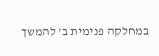במחלקה פנימית ב' להמשך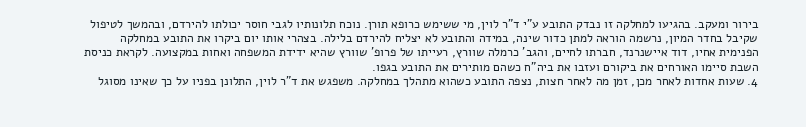בירור ומעקב. בהגיעו למחלקה זו נבדק התובע ע"י ד"ר לוין, מי ששימש כרופא תורן. נוכח תלונותיו לגבי חוסר יכולתו להירדם, ובהמשך לטיפול שקיבל בחדר המיון, נרשמה הוראה למתן כדור שינה, במידה והתובע לא יצליח להירדם בלילה. בצהרי אותו יום ביקרו את התובע במחלקה הפנימית אחיו, דוד איישנרנד, חברתו לחיים, והגב' כרמלה שוורץ, רעייתו של פרופ' שוורץ שהיא ידידת המשפחה ואחות במקצועה. לקראת כניסת השבת סיימו האורחים את ביקורם ועזבו את ביה"ח כשהם מותירים את התובע בגפו.
4. שעות אחדות לאחר מכן, זמן מה לאחר חצות, נצפה התובע כשהוא מתהלך במחלקה. משפגש את ד"ר לוין, התלונן בפניו על כך שאינו מסוגל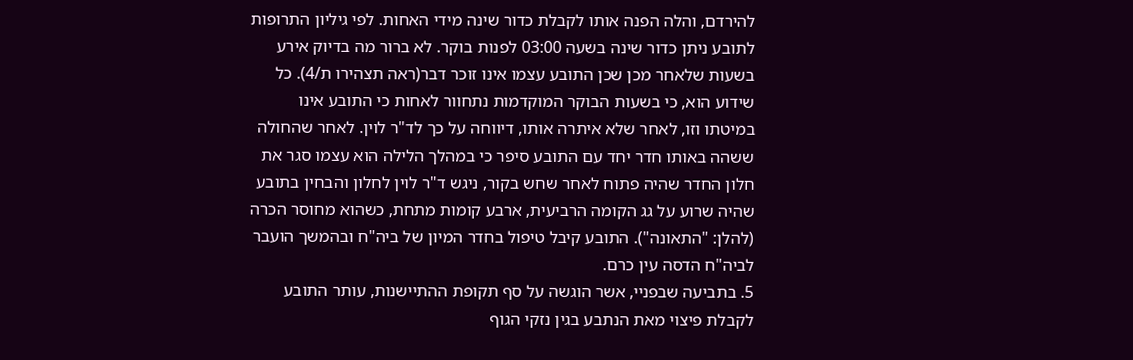להירדם, והלה הפנה אותו לקבלת כדור שינה מידי האחות. לפי גיליון התרופות לתובע ניתן כדור שינה בשעה 03:00 לפנות בוקר. לא ברור מה בדיוק אירע בשעות שלאחר מכן שכן התובע עצמו אינו זוכר דבר(ראה תצהירו ת/4). כל שידוע הוא, כי בשעות הבוקר המוקדמות נתחוור לאחות כי התובע אינו במיטתו וזו, לאחר שלא איתרה אותו, דיווחה על כך לד"ר לוין. לאחר שהחולה ששהה באותו חדר יחד עם התובע סיפר כי במהלך הלילה הוא עצמו סגר את חלון החדר שהיה פתוח לאחר שחש בקור, ניגש ד"ר לוין לחלון והבחין בתובע שהיה שרוע על גג הקומה הרביעית, ארבע קומות מתחת, כשהוא מחוסר הכרה (להלן: "התאונה"). התובע קיבל טיפול בחדר המיון של ביה"ח ובהמשך הועבר לביה"ח הדסה עין כרם.
5. בתביעה שבפניי, אשר הוגשה על סף תקופת ההתיישנות, עותר התובע לקבלת פיצוי מאת הנתבע בגין נזקי הגוף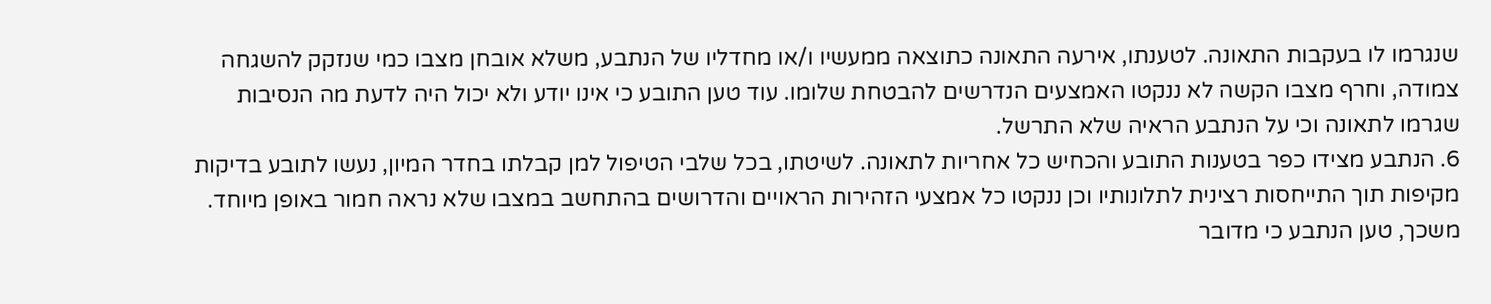שנגרמו לו בעקבות התאונה. לטענתו, אירעה התאונה כתוצאה ממעשיו ו/או מחדליו של הנתבע, משלא אובחן מצבו כמי שנזקק להשגחה צמודה, וחרף מצבו הקשה לא ננקטו האמצעים הנדרשים להבטחת שלומו. עוד טען התובע כי אינו יודע ולא יכול היה לדעת מה הנסיבות שגרמו לתאונה וכי על הנתבע הראיה שלא התרשל.
6. הנתבע מצידו כפר בטענות התובע והכחיש כל אחריות לתאונה. לשיטתו, בכל שלבי הטיפול למן קבלתו בחדר המיון, נעשו לתובע בדיקות מקיפות תוך התייחסות רצינית לתלונותיו וכן ננקטו כל אמצעי הזהירות הראויים והדרושים בהתחשב במצבו שלא נראה חמור באופן מיוחד. משכך, טען הנתבע כי מדובר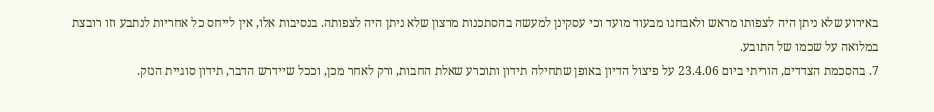באירוע שלא ניתן היה לצפותו מראש ולאבחנו מבעוד מועד וכי עסקינן למעשה בהסתכנות מרצון שלא ניתן היה לצפותה. בנסיבות אלו, אין לייחס כל אחריות לנתבע וזו רובצת במלואה על שכמו של התובע.
7. בהסכמת הצדדים, הוריתי ביום 23.4.06 על פיצול הדיון באופן שתחילה תידון ותוכרע שאלת החבות, ורק לאחר מכן, וככל שיידרש הדבר, תידון סוגיית הנזק.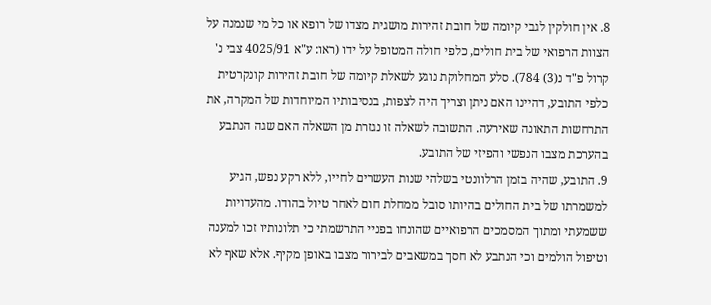8. אין חולקין לגבי קיומה של חובת זהירות מושגית מצדו של רופא או כל מי שנמנה על הצוות הרפואי של בית חולים, כלפי חולה המטופל על ידו (ראו: ע"א 4025/91 צבי נ' קרול פ"ד נ(3) 784). סלע המחלוקת נוגע לשאלת קיומה של חובת זהירות קונקרטית כלפי התובע, דהיינו האם ניתן וצריך היה לצפות, בנסיבותיו המיוחדות של המקרה, את התרחשות התאונה שאירעה. התשובה לשאלה זו נגזרת מן השאלה האם שגה הנתבע בהערכת מצבו הנפשי והפיזי של התובע.
9. התובע, שהיה בזמן הרלוונטי בשלהי שנות העשרים לחייו, ללא רקע נפש, הגיע למשמרתו של בית החולים בהיותו סובל ממחלת חום לאחר טיול בהודו. מהעדויות ששמעתי ומתוך המסמכים הרפואיים שהונחו בפניי התרשמתי כי תלונותיו זכו למענה וטיפול הולמים וכי הנתבע לא חסך במשאבים לבירור מצבו באופן מקיף. אלא שאף לא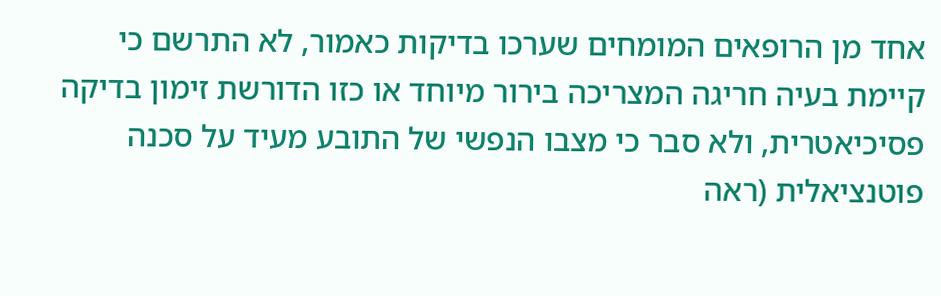אחד מן הרופאים המומחים שערכו בדיקות כאמור, לא התרשם כי קיימת בעיה חריגה המצריכה בירור מיוחד או כזו הדורשת זימון בדיקה פסיכיאטרית, ולא סבר כי מצבו הנפשי של התובע מעיד על סכנה פוטנציאלית (ראה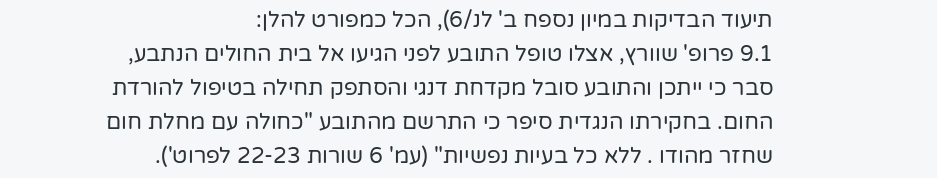תיעוד הבדיקות במיון נספח ב' לנ/6), הכל כמפורט להלן:
9.1 פרופ' שוורץ, אצלו טופל התובע לפני הגיעו אל בית החולים הנתבע, סבר כי ייתכן והתובע סובל מקדחת דנגי והסתפק תחילה בטיפול להורדת החום. בחקירתו הנגדית סיפר כי התרשם מהתובע "כחולה עם מחלת חום שחזר מהודו . ללא כל בעיות נפשיות" (עמ' 6 שורות 22-23 לפרוט').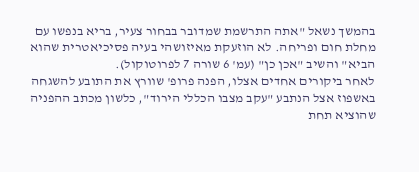בהמשך נשאל "אתה התרשמת שמדובר בבחור צעיר, בריא בנפשו עם מחלת חום ופריחה. לא הוזעקת מאיזושהי בעיה פסיכיאטרית שהוא הביא" והשיב "אכן כן" (עמ' 6 שורה 7 לפרוטוקול).
לאחר ביקורים אחדים אצלו, הפנה פרופ' שוורץ את התובע להשגחה באשפוז אצל הנתבע "עקב מצבו הכללי הירוד", כלשון מכתב ההפניה שהוציא תחת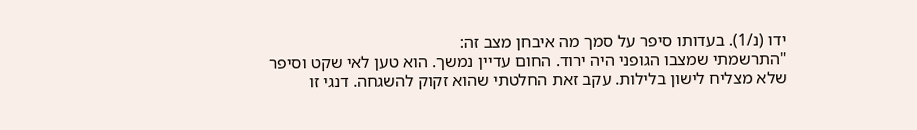ידו (נ/1). בעדותו סיפר על סמך מה איבחן מצב זה:
"התרשמתי שמצבו הגופני היה ירוד. החום עדיין נמשך. הוא טען לאי שקט וסיפר שלא מצליח לישון בלילות. עקב זאת החלטתי שהוא זקוק להשגחה. דנגי זו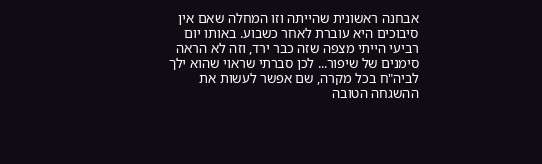אבחנה ראשונית שהייתה וזו המחלה שאם אין סיבוכים היא עוברת לאחר כשבוע. באותו יום רביעי הייתי מצפה שזה כבר ירד, וזה לא הראה סימנים של שיפור... לכן סברתי שראוי שהוא ילך לביה"ח בכל מקרה, שם אפשר לעשות את ההשגחה הטובה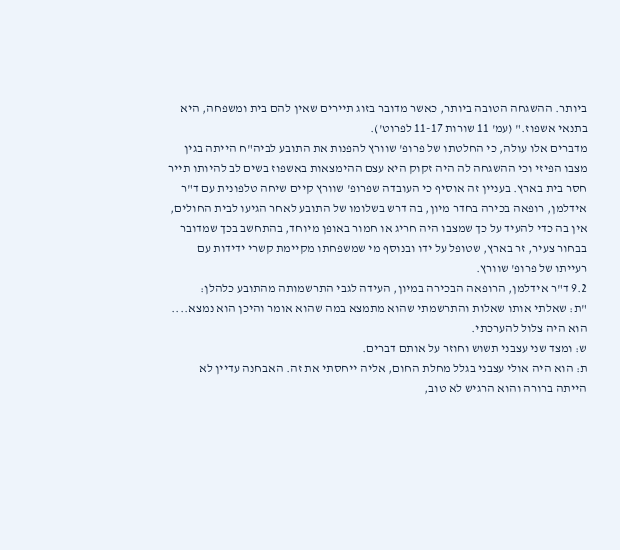ביותר. ההשגחה הטובה ביותר, כאשר מדובר בזוג תיירים שאין להם בית ומשפחה, היא בתנאי אשפוז." (עמ' 11 שורות 11-17 לפרוט').
מדברים אלו עולה, כי החלטתו של פרופ' שוורץ להפנות את התובע לביה"ח הייתה בגין מצבו הפיזי וכי ההשגחה לה היה זקוק היא עצם ההימצאות באשפוז בשים לב להיותו תייר חסר בית בארץ. בעניין זה אוסיף כי העובדה שפרופ' שוורץ קיים שיחה טלפונית עם ד"ר אידלמן, רופאה בכירה בחדר מיון, בה דרש בשלומו של התובע לאחר הגיעו לבית החולים, אין בה כדי להעיד על כך שמצבו היה חריג או חמור באופן מיוחד, בהתחשב בכך שמדובר בבחור צעיר, זר בארץ, שטופל על ידו ובנוסף מי שמשפחתו מקיימת קשרי ידידות עם רעייתו של פרופ' שוורץ.
9.2 ד"ר אידלמן, הרופאה הבכירה במיון, העידה לגבי התרשמותה מהתובע כלהלן:
"ת: שאלתי אותו שאלות והתרשמתי שהוא מתמצא במה שהוא אומר והיכן הוא נמצא.... הוא היה צלול להערכתי.
ש: ומצד שני עצבני תשוש וחוזר על אותם דברים.
ת: הוא היה אולי עצבני בגלל מחלת החום, אליה ייחסתי את זה. האבחנה עדיין לא הייתה ברורה והוא הרגיש לא טוב,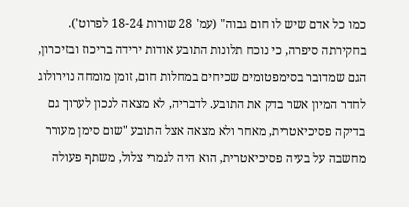כמו כל אדם שיש לו חום גבוה" (עמ' 28 שורות 18-24 לפרוט').
בחקירתה סיפרה, כי נוכח תלונות התובע אודות ירידה בריכוז ובזיכרון, הגם שמדובר בסימפטומים שכיחים במחלות חום, זומן מומחה נוירולוג לחדר המיון אשר בדק את התובע. לדבריה, לא מצאה לנכון לערוך גם בדיקה פסיכיאטרית, מאחר ולא מצאה אצל התובע "שום סימן מעורר מחשבה על בעיה פסיכיאטרית, הוא היה לגמרי צלול, משתף פעולה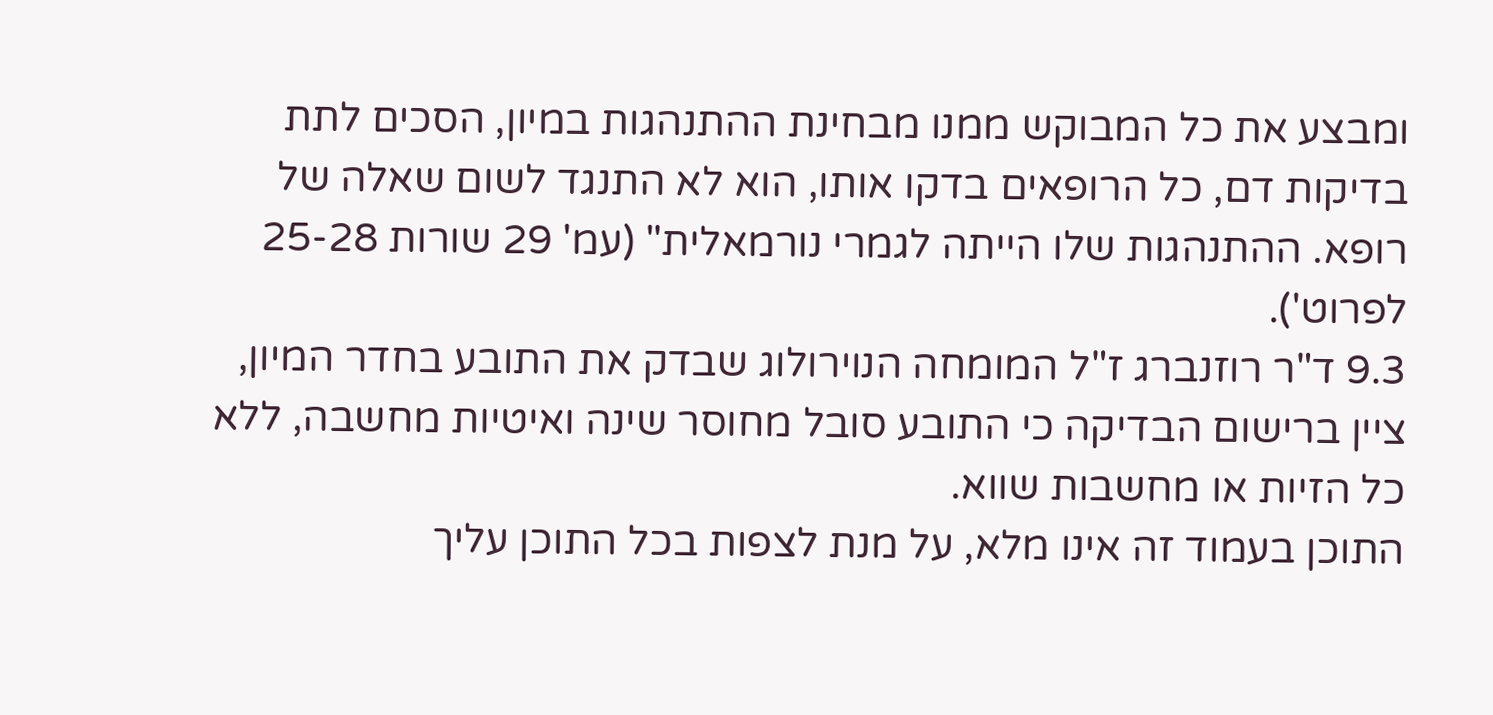ומבצע את כל המבוקש ממנו מבחינת ההתנהגות במיון, הסכים לתת בדיקות דם, כל הרופאים בדקו אותו, הוא לא התנגד לשום שאלה של רופא. ההתנהגות שלו הייתה לגמרי נורמאלית" (עמ' 29 שורות 25-28 לפרוט').
9.3 ד"ר רוזנברג ז"ל המומחה הנוירולוג שבדק את התובע בחדר המיון, ציין ברישום הבדיקה כי התובע סובל מחוסר שינה ואיטיות מחשבה, ללא כל הזיות או מחשבות שווא.
התוכן בעמוד זה אינו מלא, על מנת לצפות בכל התוכן עליך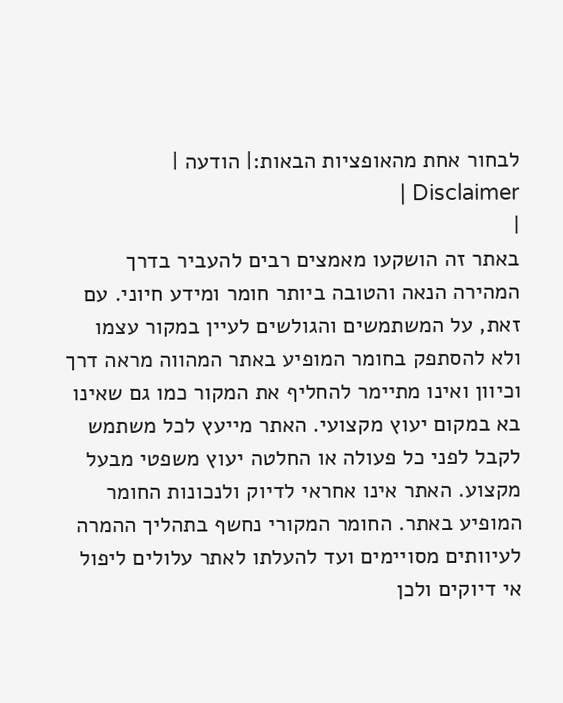לבחור אחת מהאופציות הבאות:| הודעה | Disclaimer |
|
באתר זה הושקעו מאמצים רבים להעביר בדרך המהירה הנאה והטובה ביותר חומר ומידע חיוני. עם זאת, על המשתמשים והגולשים לעיין במקור עצמו ולא להסתפק בחומר המופיע באתר המהווה מראה דרך וכיוון ואינו מתיימר להחליף את המקור כמו גם שאינו בא במקום יעוץ מקצועי. האתר מייעץ לכל משתמש לקבל לפני כל פעולה או החלטה יעוץ משפטי מבעל מקצוע. האתר אינו אחראי לדיוק ולנכונות החומר המופיע באתר. החומר המקורי נחשף בתהליך ההמרה לעיוותים מסויימים ועד להעלתו לאתר עלולים ליפול אי דיוקים ולכן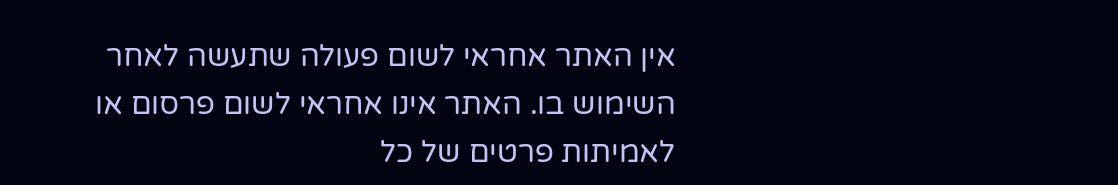אין האתר אחראי לשום פעולה שתעשה לאחר השימוש בו. האתר אינו אחראי לשום פרסום או לאמיתות פרטים של כל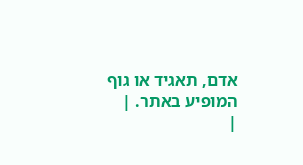אדם, תאגיד או גוף המופיע באתר. |
|